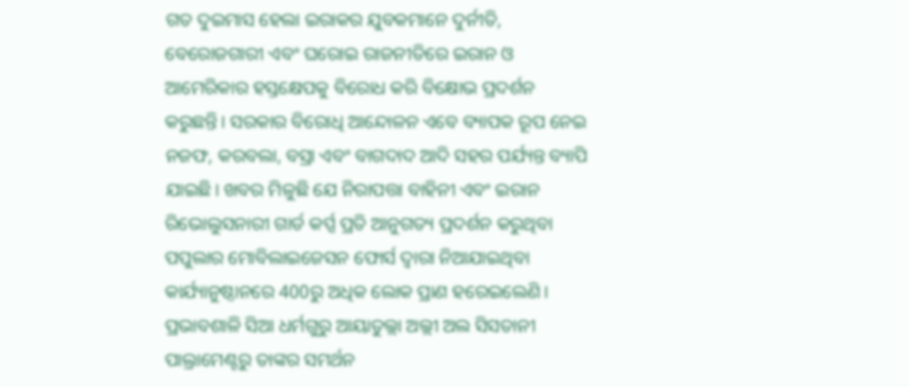ଗତ ଦୁଇମାସ ହେଲା ଇରାକର ଯୁବକମାନେ ଦୁର୍ନୀତି, ବେରୋଜଗାରୀ ଏବଂ ଘରୋଇ ରାଜନୀତିରେ ଇରାନ ଓ ଆମେରିକାର ହସ୍ତକ୍ଷେପକୁ ବିରୋଧ କରି ବିକ୍ଷୋଭ ପ୍ରଦର୍ଶନ କରୁଛନ୍ତି। ସରକାର ବିରୋଧି ଆନ୍ଦୋଳନ ଏବେ ବ୍ୟାପକ ରୂପ ନେଇ ନଜଫ, କରବଲା, ବସ୍ରା ଏବଂ ବାଗଦାଦ ଆଦି ସହର ପର୍ଯ୍ୟନ୍ତ ବ୍ୟାପି ଯାଇଛି। ଖବର ମିଳୁଛି ଯେ ନିରାପତ୍ତା ବାହିନୀ ଏବଂ ଇରାନ ରିଭୋଲୁସନାରୀ ଗାର୍ଡ କର୍ପ୍ସ ପ୍ରତି ଆନୁଗତ୍ୟ ପ୍ରଦର୍ଶନ କରୁଥିବା ପପୁଲାର ମୋବିଲାଇଜେସନ ଫୋର୍ସ ଦ୍ୱାରା ନିଆଯାଇଥିବା କାର୍ଯ୍ୟାନୁଷ୍ଠାନରେ 400ରୁ ଅଧିକ ଲୋକ ପ୍ରାଣ ହରେଇଲେଣି।
ପ୍ରଭାବଶାଳି ସିଆ ଧର୍ମଗୁରୁ ଆୟାତୁଲ୍ଲା ଅଲ୍ଲୀ ଅଲ ସିସତାନୀ ପାଲ୍ରାମେଣ୍ଟରୁ ତାଙ୍କର ସମର୍ଥନ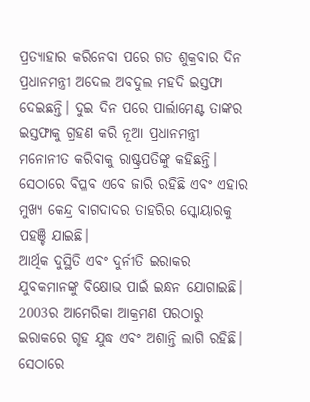ପ୍ରତ୍ୟାହାର କରିନେବା ପରେ ଗତ ଶୁକ୍ରବାର ଦିନ ପ୍ରଧାନମନ୍ତ୍ରୀ ଅଦେଲ ଅବଦୁଲ ମହଦି ଇସ୍ତଫା ଦେଇଛନ୍ତି। ଦୁଇ ଦିନ ପରେ ପାର୍ଲାମେଣ୍ଟ ତାଙ୍କର ଇସ୍ତଫାକୁ ଗ୍ରହଣ କରି ନୂଆ ପ୍ରଧାନମନ୍ତ୍ରୀ ମନୋନୀତ କରିବାକୁ ରାଷ୍ଟ୍ରପତିଙ୍କୁ କହିଛନ୍ତି। ସେଠାରେ ବିପ୍ଳବ ଏବେ ଜାରି ରହିଛି ଏବଂ ଏହାର ମୁଖ୍ୟ କେନ୍ଦ୍ର ବାଗଦାଦର ତାହରିର ସ୍କୋୟାରକୁ ପହଞ୍ଚି ଯାଇଛି।
ଆର୍ଥିକ ଦୁସ୍ଥିତି ଏବଂ ଦୁର୍ନୀତି ଇରାକର ଯୁବକମାନଙ୍କୁ ବିକ୍ଷୋଭ ପାଇଁ ଇନ୍ଧନ ଯୋଗାଇଛି। 2003ର ଆମେରିକା ଆକ୍ରମଣ ପରଠାରୁ ଇରାକରେ ଗୃହ ଯୁଦ୍ଧ ଏବଂ ଅଶାନ୍ତି ଲାଗି ରହିଛି। ସେଠାରେ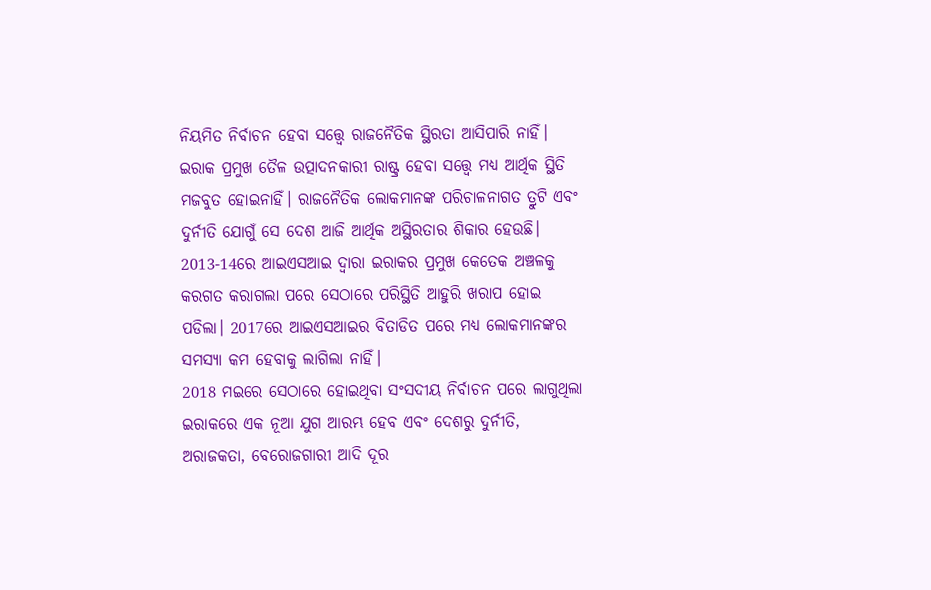ନିୟମିତ ନିର୍ବାଚନ ହେବା ସତ୍ତ୍ୱେ ରାଜନୈତିକ ସ୍ଥିରତା ଆସିପାରି ନାହିଁ। ଇରାକ ପ୍ରମୁଖ ତୈଳ ଉତ୍ପାଦନକାରୀ ରାଷ୍ଟ୍ର ହେବା ସତ୍ତ୍ୱେ ମଧ୍ୟ ଆର୍ଥିକ ସ୍ଥିତି ମଜବୁତ ହୋଇନାହିଁ। ରାଜନୈତିକ ଲୋକମାନଙ୍କ ପରିଚାଳନାଗତ ତ୍ରୁଟି ଏବଂ ଦୁର୍ନୀତି ଯୋଗୁଁ ସେ ଦେଶ ଆଜି ଆର୍ଥିକ ଅସ୍ଥିରତାର ଶିକାର ହେଉଛି।
2013-14ରେ ଆଇଏସଆଇ ଦ୍ୱାରା ଇରାକର ପ୍ରମୁଖ କେତେକ ଅଞ୍ଚଳକୁ କରଗତ କରାଗଲା ପରେ ସେଠାରେ ପରିସ୍ଥିତି ଆହୁରି ଖରାପ ହୋଇ ପଡିଲା। 2017ରେ ଆଇଏସଆଇର ବିତାଡିତ ପରେ ମଧ୍ୟ ଲୋକମାନଙ୍କର ସମସ୍ୟା କମ ହେବାକୁ ଲାଗିଲା ନାହିଁ।
2018 ମଇରେ ସେଠାରେ ହୋଇଥିବା ସଂସଦୀୟ ନିର୍ବାଚନ ପରେ ଲାଗୁଥିଲା ଇରାକରେ ଏକ ନୂଆ ଯୁଗ ଆରମ୍ଭ ହେବ ଏବଂ ଦେଶରୁ ଦୁର୍ନୀତି, ଅରାଜକତା, ବେରୋଜଗାରୀ ଆଦି ଦୂର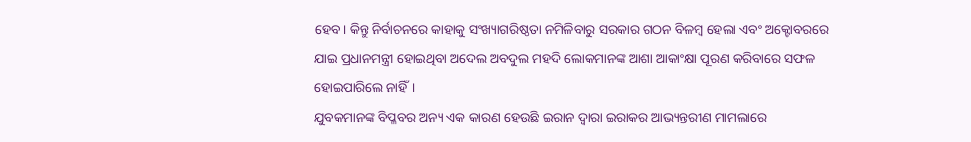ହେବ। କିନ୍ତୁ ନିର୍ବାଚନରେ କାହାକୁ ସଂଖ୍ୟାଗରିଷ୍ଠତା ନମିଳିବାରୁ ସରକାର ଗଠନ ବିଳମ୍ବ ହେଲା ଏବଂ ଅକ୍ଟୋବରରେ ଯାଇ ପ୍ରଧାନମନ୍ତ୍ରୀ ହୋଇଥିବା ଅଦେଲ ଅବଦୁଲ ମହଦି ଲୋକମାନଙ୍କ ଆଶା ଆକାଂକ୍ଷା ପୂରଣ କରିବାରେ ସଫଳ ହୋଇପାରିଲେ ନାହିଁ।
ଯୁବକମାନଙ୍କ ବିପ୍ଳବର ଅନ୍ୟ ଏକ କାରଣ ହେଉଛି ଇରାନ ଦ୍ୱାରା ଇରାକର ଆଭ୍ୟନ୍ତରୀଣ ମାମଲାରେ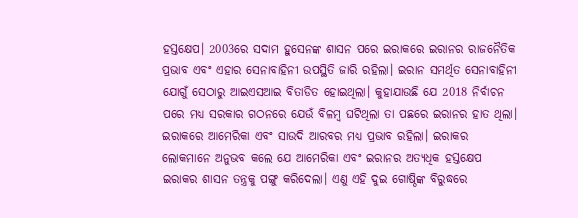ହସ୍ତକ୍ଷେପ। 2003ରେ ସଦାମ ହୁସେନଙ୍କ ଶାସନ ପରେ ଇରାକରେ ଇରାନର ରାଜନୈତିକ ପ୍ରଭାବ ଏବଂ ଏହାର ସେନାବାହିନୀ ଉପସ୍ଥିତି ଜାରି ରହିଲା। ଇରାନ ସମର୍ଥିତ ସେନାବାହିନୀ ଯୋଗୁଁ ସେଠାରୁ ଆଇଏସଆଇ ବିତାଡିତ ହୋଇଥିଲା। କୁହାଯାଉଛି ଯେ 2018 ନିର୍ବାଚନ ପରେ ମଧ୍ୟ ସରକାର ଗଠନରେ ଯେଉଁ ବିଳମ୍ବ ଘଟିଥିଲା ତା ପଛରେ ଇରାନର ହାତ ଥିଲା।
ଇରାକରେ ଆମେରିକା ଏବଂ ସାଉଦି ଆରବର ମଧ୍ୟ ପ୍ରଭାବ ରହିଲା। ଇରାକର ଲୋକମାନେ ଅନୁଭବ କଲେ ଯେ ଆମେରିକା ଏବଂ ଇରାନର ଅତ୍ୟଧିକ ହସ୍ତକ୍ଷେପ ଇରାକର ଶାସନ ତନ୍ତ୍ରକୁ ପଙ୍ଗୁ କରିଦେଲା। ଏଣୁ ଏହି ଦୁଇ ଗୋଷ୍ଠିଙ୍କ ବିରୁଦ୍ଧରେ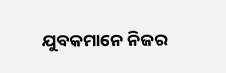ଯୁବକମାନେ ନିଜର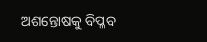ଅଶନ୍ତୋଷକୁ ବିପ୍ଳବ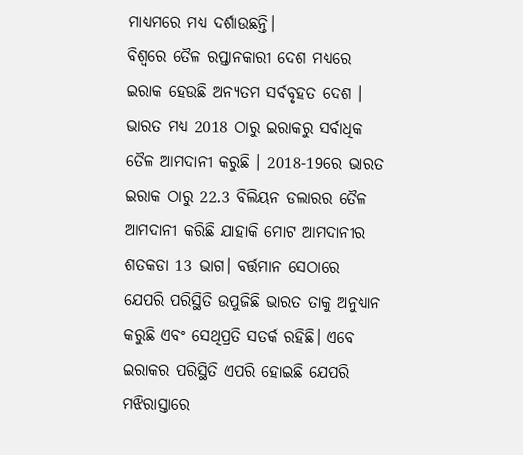ମାଧ୍ୟମରେ ମଧ୍ୟ ଦର୍ଶାଉଛନ୍ତି।
ବିଶ୍ୱରେ ତୈଳ ରପ୍ତାନକାରୀ ଦେଶ ମଧ୍ୟରେ ଇରାକ ହେଉଛି ଅନ୍ୟତମ ସର୍ବବୃହତ ଦେଶ । ଭାରତ ମଧ୍ୟ 2018 ଠାରୁ ଇରାକରୁ ସର୍ବାଧିକ ତୈଳ ଆମଦାନୀ କରୁଛି । 2018-19ରେ ଭାରତ ଇରାକ ଠାରୁ 22.3 ବିଲିୟନ ଡଲାରର ତୈଳ ଆମଦାନୀ କରିଛି ଯାହାକି ମୋଟ ଆମଦାନୀର ଶତକଡା 13 ଭାଗ। ବର୍ତ୍ତମାନ ସେଠାରେ ଯେପରି ପରିସ୍ଥିତି ଉପୁଜିଛି ଭାରତ ତାକୁ ଅନୁଧ୍ୟାନ କରୁଛି ଏବଂ ସେଥିପ୍ରତି ସତର୍କ ରହିଛି। ଏବେ ଇରାକର ପରିସ୍ଥିତି ଏପରି ହୋଇଛି ଯେପରି ମଝିରାସ୍ତାରେ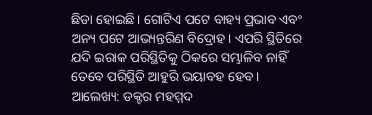ଛିଡା ହୋଇଛି। ଗୋଟିଏ ପଟେ ବାହ୍ୟ ପ୍ରଭାବ ଏବଂ ଅନ୍ୟ ପଟେ ଆଭ୍ୟନ୍ତରିଣ ବିଦ୍ରୋହ। ଏପରି ସ୍ଥିତିରେ ଯଦି ଇରାକ ପରିସ୍ଥିତିକୁ ଠିକରେ ସମ୍ଭାଳିବ ନାହିଁ ତେବେ ପରିସ୍ଥିତି ଆହୁରି ଭୟାବହ ହେବ।
ଆଲେଖ୍ୟ: ଡକ୍ଟର ମହମ୍ମଦ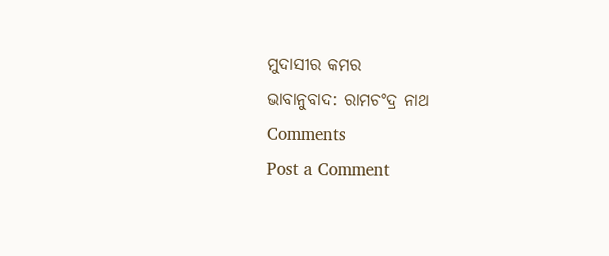ମୁଦାସୀର କମର
ଭାବାନୁବାଦ: ରାମଚଂଦ୍ର ନାଥ
Comments
Post a Comment